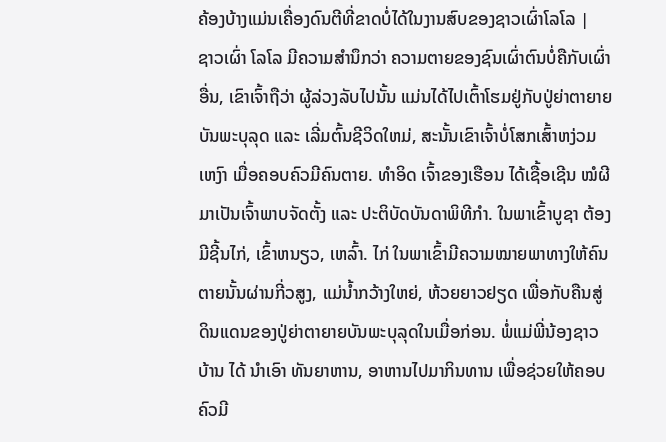ຄ້ອງບ້າງແມ່ນເຄື່ອງດົນຕີທີ່ຂາດບໍ່ໄດ້ໃນງານສົບຂອງຊາວເຜົ່າໂລໂລ |
ຊາວເຜົ່າ ໂລໂລ ມີຄວາມສຳນຶກວ່າ ຄວາມຕາຍຂອງຊົນເຜົ່າຕົນບໍ່ຄືກັບເຜົ່າ ອື່ນ, ເຂົາເຈົ້າຖືວ່າ ຜູ້ລ່ວງລັບໄປນັ້ນ ແມ່ນໄດ້ໄປເຕົ້າໂຮມຢູ່ກັບປູ່ຍ່າຕາຍາຍບັນພະບຸລຸດ ແລະ ເລີ່ມຕົ້ນຊີວິດໃຫມ່, ສະນັ້ນເຂົາເຈົ້າບໍ່ໂສກເສົ້າຫງ່ວມເຫງົາ ເມື່ອຄອບຄົວມີຄົນຕາຍ. ທຳອິດ ເຈົ້າຂອງເຮືອນ ໄດ້ເຊື້ອເຊີນ ໝໍຜີ ມາເປັນເຈົ້າພາບຈັດຕັ້ງ ແລະ ປະຕິບັດບັນດາພິທີກຳ. ໃນພາເຂົ້າບູຊາ ຕ້ອງມີຊີ້ນໄກ່, ເຂົ້າຫນຽວ, ເຫລົ້າ. ໄກ່ ໃນພາເຂົ້າມີຄວາມໝາຍພາທາງໃຫ້ຄົນຕາຍນັ້ນຜ່ານກີ່ວສູງ, ແມ່ນ້ຳກວ້າງໃຫຍ່, ຫ້ວຍຍາວຢຽດ ເພື່ອກັບຄືນສູ່ດິນແດນຂອງປູ່ຍ່າຕາຍາຍບັນພະບຸລຸດໃນເມື່ອກ່ອນ. ພໍ່ແມ່ພີ່ນ້ອງຊາວບ້ານ ໄດ້ ນຳເອົາ ທັນຍາຫານ, ອາຫານໄປມາກິນທານ ເພື່ອຊ່ວຍໃຫ້ຄອບຄົວມີ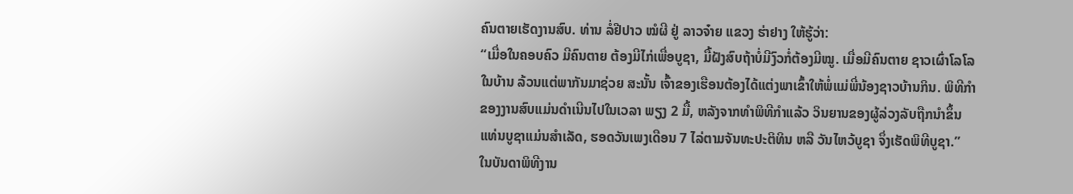ຄົນຕາຍເຮັດງານສົບ. ທ່ານ ລໍ່ຢີປາວ ໝໍຜີ ຢູ່ ລາວຈ໋າຍ ແຂວງ ຮ່າຢາງ ໃຫ້ຮູ້ວ່າ:
“ເມື່ອໃນຄອບຄົວ ມີຄົນຕາຍ ຕ້ອງມີໄກ່ເພື່ອບູຊາ, ມື້ຝັງສົບຖ້າບໍ່ມີງົວກໍ່ຕ້ອງມີໝູ. ເມື່ອມີຄົນຕາຍ ຊາວເຜົ່າໂລໂລໃນບ້ານ ລ້ວນແຕ່ພາກັນມາຊ່ວຍ ສະນັ້ນ ເຈົ້າຂອງເຮືອນຕ້ອງໄດ້ແຕ່ງພາເຂົ້າໃຫ້ພໍ່ແມ່ພີ່ນ້ອງຊາວບ້ານກິນ. ພິທີກຳຂອງງານສົບແມ່ນດຳເນີນໄປໃນເວລາ ພຽງ 2 ມື້, ຫລັງຈາກທຳພິທີກຳແລ້ວ ວິນຍານຂອງຜູ້ລ່ວງລັບຖືກນຳຂຶ້ນແທ່ນບູຊາແມ່ນສຳເລັດ, ຮອດວັນເພງເດືອນ 7 ໄລ່ຕາມຈັນທະປະຕິທິນ ຫລື ວັນໄຫວ້ບູຊາ ຈຶ່ງເຮັດພິທີບູຊາ.”
ໃນບັນດາພິທີງານ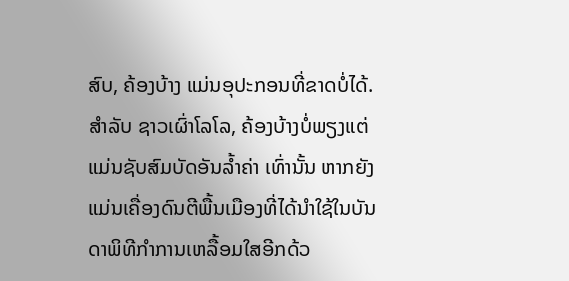ສົບ, ຄ້ອງບ້າງ ແມ່ນອຸປະກອນທີ່ຂາດບໍ່ໄດ້. ສຳລັບ ຊາວເຜົ່າໂລໂລ, ຄ້ອງບ້າງບໍ່ພຽງແຕ່ແມ່ນຊັບສົມບັດອັນລ້ຳຄ່າ ເທົ່ານັ້ນ ຫາກຍັງແມ່ນເຄື່ອງດົນຕີພື້ນເມືອງທີ່ໄດ້ນຳໃຊ້ໃນບັນດາພິທີກຳການເຫລື້ອມໃສອີກດ້ວ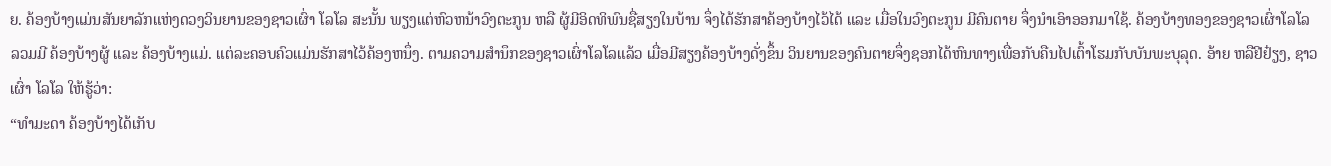ຍ. ຄ້ອງບ້າງແມ່ນສັນຍາລັກແຫ່ງດວງວິນຍານຂອງຊາວເຜົ່າ ໂລໂລ ສະນັ້ນ ພຽງແຕ່ຫົວຫນ້າວົງຕະກູນ ຫລື ຜູ້ມີອິດທິພົນຊື່ສຽງໃນບ້ານ ຈຶ່ງໄດ້ຮັກສາຄ້ອງບ້າງໄວ້ໄດ້ ແລະ ເມື່ອໃນວົງຕະກູນ ມີຄົນຕາຍ ຈຶ່ງນຳເອົາອອກມາໃຊ້. ຄ້ອງບ້າງທອງຂອງຊາວເຜົ່າໂລໂລ ລວມມີ ຄ້ອງບ້າງຜູ້ ແລະ ຄ້ອງບ້າງແມ່. ແຕ່ລະຄອບຄົວແມ່ນຮັກສາໄວ້ຄ້ອງຫນຶ່ງ. ຕາມຄວາມສຳນຶກຂອງຊາວເຜົ່າໂລໂລແລ້ວ ເມື່ອມີສຽງຄ້ອງບ້າງດັ່ງຂຶ້ນ ວິນຍານຂອງຄົນຕາຍຈຶ່ງຊອກໄດ້ຫົນທາງເພື່ອກັບຄືນໄປເຕົ້າໂຮມກັບບັນພະບຸລຸດ. ອ້າຍ ຫລືຢີຢ໋ຽງ, ຊາວເຜົ່າ ໂລໂລ ໃຫ້ຮູ້ວ່າ:
“ທຳມະດາ ຄ້ອງບ້າງໄດ້ເກັບ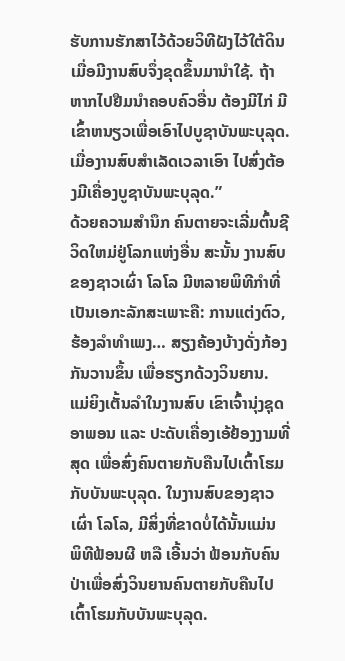ຮັບການຮັກສາໄວ້ດ້ວຍວິທີຝັງໄວ້ໃຕ້ດິນ ເມື່ອມີງານສົບຈຶ່ງຂຸດຂຶ້ນມານຳໃຊ້. ຖ້າຫາກໄປຢືມນຳຄອບຄົວອື່ນ ຕ້ອງມີໄກ່ ມີເຂົ້າຫນຽວເພື່ອເອົາໄປບູຊາບັນພະບຸລຸດ. ເມື່ອງານສົບສຳເລັດເວລາເອົາ ໄປສົ່ງຕ້ອງມີເຄື່ອງບູຊາບັນພະບຸລຸດ.”
ດ້ວຍຄວາມສຳນຶກ ຄົນຕາຍຈະເລີ່ມຕົ້ນຊີວິດໃຫມ່ຢູ່ໂລກແຫ່ງອື່ນ ສະນັ້ນ ງານສົບຂອງຊາວເຜົ່າ ໂລໂລ ມີຫລາຍພິທີກຳທີ່ເປັນເອກະລັກສະເພາະຄື: ການແຕ່ງຕົວ, ຮ້ອງລຳທຳເພງ… ສຽງຄ້ອງບ້າງດັ່ງກ້ອງກັນວານຂຶ້ນ ເພື່ອຮຽກດ້ວງວິນຍານ. ແມ່ຍິງເຕັ້ນລຳໃນງານສົບ ເຂົາເຈົ້ານຸ່ງຊຸດອາພອນ ແລະ ປະດັບເຄື່ອງເອ້ຢ້ອງງາມທີ່ສຸດ ເພື່ອສົ່ງຄົນຕາຍກັບຄືນໄປເຕົ້າໂຮມກັບບັນພະບຸລຸດ. ໃນງານສົບຂອງຊາວເຜົ່າ ໂລໂລ, ມີສິ່ງທີ່ຂາດບໍ່ໄດ້ນັ້ນແມ່ນ ພິທີຟ້ອນຜີ ຫລື ເອີ້ນວ່າ ຟ້ອນກັບຄົນປ່າເພື່ອສົ່ງວິນຍານຄົນຕາຍກັບຄືນໄປເຕົ້າໂຮມກັບບັນພະບຸລຸດ.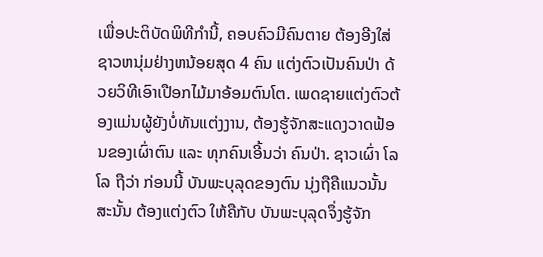ເພື່ອປະຕິບັດພິທີກຳນີ້, ຄອບຄົວມີຄົນຕາຍ ຕ້ອງອີງໃສ່ຊາວຫນຸ່ມຢ່າງຫນ້ອຍສຸດ 4 ຄົນ ແຕ່ງຕົວເປັນຄົນປ່າ ດ້ວຍວິທີເອົາເປືອກໄມ້ມາອ້ອມຕົນໂຕ. ເພດຊາຍແຕ່ງຕົວຕ້ອງແມ່ນຜູ້ຍັງບໍ່ທັນແຕ່ງງານ, ຕ້ອງຮູ້ຈັກສະແດງວາດຟ້ອນຂອງເຜົ່າຕົນ ແລະ ທຸກຄົນເອີ້ນວ່າ ຄົນປ່າ. ຊາວເຜົ່າ ໂລໂລ ຖືວ່າ ກ່ອນນີ້ ບັນພະບຸລຸດຂອງຕົນ ນຸ່ງຖືຄືແນວນັ້ນ ສະນັ້ນ ຕ້ອງແຕ່ງຕົວ ໃຫ້ຄືກັບ ບັນພະບຸລຸດຈຶ່ງຮູ້ຈັກ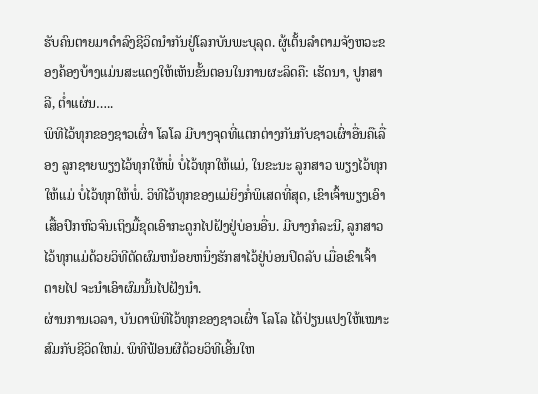ຮັບຄົນຕາຍມາດຳລົງຊີວິດນຳກັນຢູ່ໂລກບັນພະບຸລຸດ. ຜູ້ເຕັ້ນລຳຕາມຈັງຫວະຂອງຄ້ອງບ້າງແມ່ນສະແດງໃຫ້ເຫັນຂັ້ນຕອນໃນການຜະລິດຄື: ເຮັດນາ, ປູກສາລີ, ຕ່ຳແຜ່ນ…..
ພິທີໄວ້ທຸກຂອງຊາວເຜົ່າ ໂລໂລ ມີບາງຈຸດທີ່ແຕກຕ່າງກັນກັບຊາວເຜົ່າອື່ນຄືເລື່ອງ ລູກຊາຍພຽງໄວ້ທຸກໃຫ້ພໍ່ ບໍ່ໄວ້ທຸກໃຫ້ແມ່, ໃນຂະນະ ລູກສາວ ພຽງໄວ້ທຸກໃຫ້ແມ່ ບໍ່ໄວ້ທຸກໃຫ້ພໍ່. ວິທີໄວ້ທຸກຂອງແມ່ຍິງກໍ່ພິເສດທີ່ສຸດ, ເຂົາເຈົ້າພຽງເອົາເສື້ອປົກຫົວຈົນເຖິງມື້ຂຸດເອົາກະດູກໄປຝັງຢູ່ບ່ອນອື່ນ. ມີບາງກໍລະນີ, ລູກສາວໄວ້ທຸກແມ່ດ້ວຍວິທີຕັດຜົມຫນ້ອຍຫນຶ່ງຮັກສາໄວ້ຢູ່ບ່ອນປິດລັບ ເມື່ອເຂົາເຈົ້າຕາຍໄປ ຈະນຳເອົາຜົມນັ້ນໄປຝັງນຳ.
ຜ່ານການເວລາ, ບັນດາພິທີໄວ້ທຸກຂອງຊາວເຜົ່າ ໂລໂລ ໄດ້ປ່ຽນແປງໃຫ້ເໝາະສົມກັບຊີວິດໃຫມ່. ພິທີຟ້ອນຜີດ້ວຍວິທີເອີ້ນໃຫ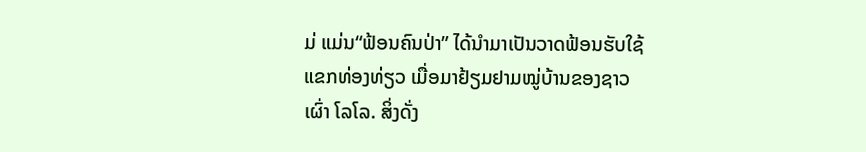ມ່ ແມ່ນ“ຟ້ອນຄົນປ່າ” ໄດ້ນຳມາເປັນວາດຟ້ອນຮັບໃຊ້ແຂກທ່ອງທ່ຽວ ເມື່ອມາຢ້ຽມຢາມໝູ່ບ້ານຂອງຊາວເຜົ່າ ໂລໂລ. ສິ່ງດັ່ງ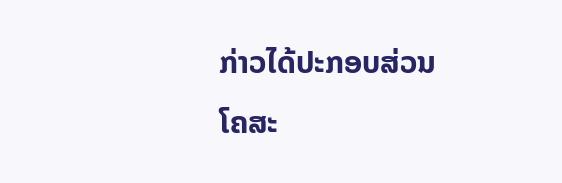ກ່າວໄດ້ປະກອບສ່ວນໂຄສະ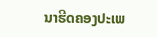ນາຮີດຄອງປະເພ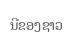ນີຂອງຊາວ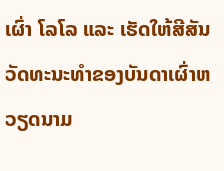ເຜົ່າ ໂລໂລ ແລະ ເຮັດໃຫ້ສີສັນວັດທະນະທຳຂອງບັນດາເຜົ່າຫວຽດນາມ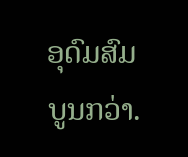ອຸດົມສົມບູນກວ່າ.